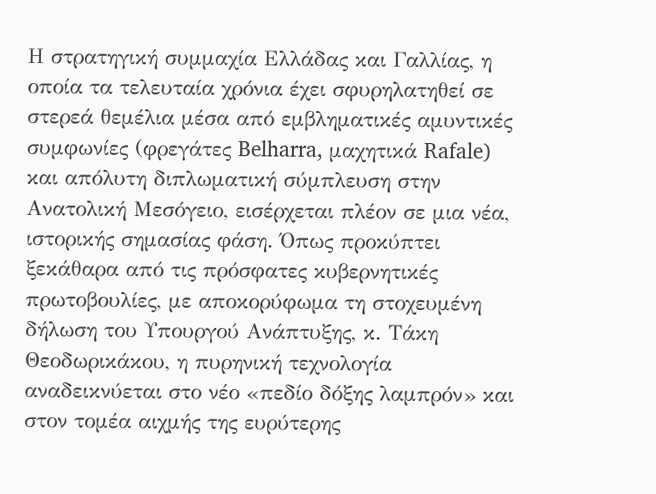Η στρατηγική συμμαχία Ελλάδας και Γαλλίας, η οποία τα τελευταία χρόνια έχει σφυρηλατηθεί σε στερεά θεμέλια μέσα από εμβληματικές αμυντικές συμφωνίες (φρεγάτες Belharra, μαχητικά Rafale) και απόλυτη διπλωματική σύμπλευση στην Ανατολική Μεσόγειο, εισέρχεται πλέον σε μια νέα, ιστορικής σημασίας φάση. Όπως προκύπτει ξεκάθαρα από τις πρόσφατες κυβερνητικές πρωτοβουλίες, με αποκορύφωμα τη στοχευμένη δήλωση του Υπουργού Ανάπτυξης, κ. Τάκη Θεοδωρικάκου, η πυρηνική τεχνολογία αναδεικνύεται στο νέο «πεδίο δόξης λαμπρόν» και στον τομέα αιχμής της ευρύτερης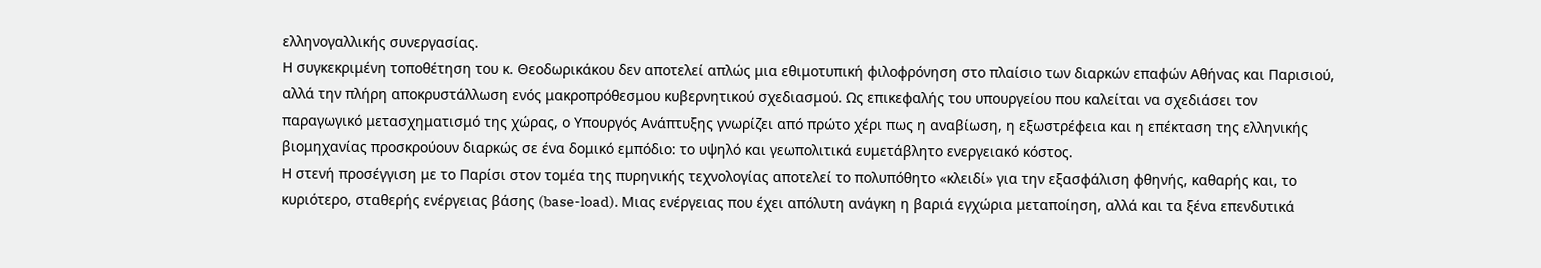ελληνογαλλικής συνεργασίας.
Η συγκεκριμένη τοποθέτηση του κ. Θεοδωρικάκου δεν αποτελεί απλώς μια εθιμοτυπική φιλοφρόνηση στο πλαίσιο των διαρκών επαφών Αθήνας και Παρισιού, αλλά την πλήρη αποκρυστάλλωση ενός μακροπρόθεσμου κυβερνητικού σχεδιασμού. Ως επικεφαλής του υπουργείου που καλείται να σχεδιάσει τον παραγωγικό μετασχηματισμό της χώρας, ο Υπουργός Ανάπτυξης γνωρίζει από πρώτο χέρι πως η αναβίωση, η εξωστρέφεια και η επέκταση της ελληνικής βιομηχανίας προσκρούουν διαρκώς σε ένα δομικό εμπόδιο: το υψηλό και γεωπολιτικά ευμετάβλητο ενεργειακό κόστος.
Η στενή προσέγγιση με το Παρίσι στον τομέα της πυρηνικής τεχνολογίας αποτελεί το πολυπόθητο «κλειδί» για την εξασφάλιση φθηνής, καθαρής και, το κυριότερο, σταθερής ενέργειας βάσης (base-load). Μιας ενέργειας που έχει απόλυτη ανάγκη η βαριά εγχώρια μεταποίηση, αλλά και τα ξένα επενδυτικά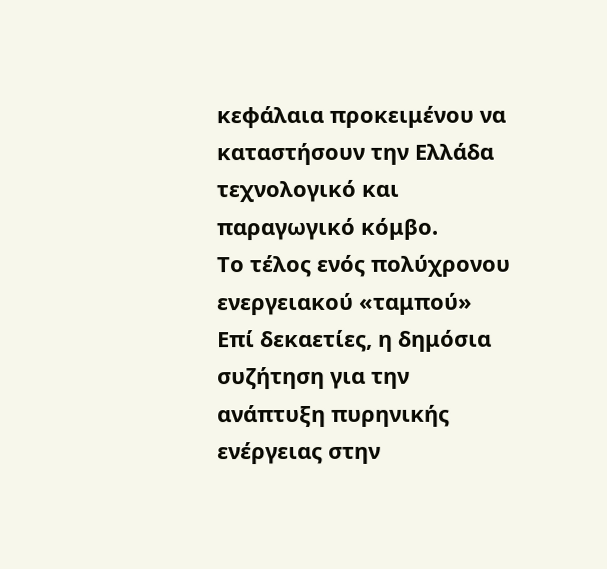κεφάλαια προκειμένου να καταστήσουν την Ελλάδα τεχνολογικό και παραγωγικό κόμβο.
Το τέλος ενός πολύχρονου ενεργειακού «ταμπού»
Επί δεκαετίες, η δημόσια συζήτηση για την ανάπτυξη πυρηνικής ενέργειας στην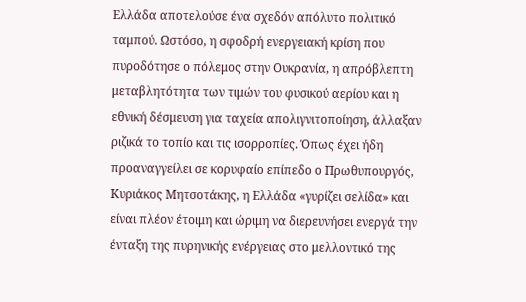Ελλάδα αποτελούσε ένα σχεδόν απόλυτο πολιτικό ταμπού. Ωστόσο, η σφοδρή ενεργειακή κρίση που πυροδότησε ο πόλεμος στην Ουκρανία, η απρόβλεπτη μεταβλητότητα των τιμών του φυσικού αερίου και η εθνική δέσμευση για ταχεία απολιγνιτοποίηση, άλλαξαν ριζικά το τοπίο και τις ισορροπίες. Όπως έχει ήδη προαναγγείλει σε κορυφαίο επίπεδο ο Πρωθυπουργός, Κυριάκος Μητσοτάκης, η Ελλάδα «γυρίζει σελίδα» και είναι πλέον έτοιμη και ώριμη να διερευνήσει ενεργά την ένταξη της πυρηνικής ενέργειας στο μελλοντικό της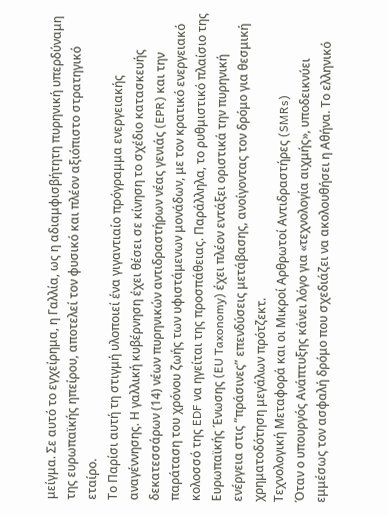μείγμα. Σε αυτό το εγχείρημα, η Γαλλία, ως η αδιαμφισβήτητη πυρηνική υπερδύναμη της ευρωπαϊκής ηπείρου, αποτελεί τον φυσικό και πλέον αξιόπιστο στρατηγικό εταίρο.
Το Παρίσι αυτή τη στιγμή υλοποιεί ένα γιγαντιαίο πρόγραμμα ενεργειακής αναγέννησης. Η γαλλική κυβέρνηση έχει θέσει σε κίνηση το σχέδιο κατασκευής δεκατεσσάρων (14) νέων πυρηνικών αντιδραστήρων νέας γενιάς (EPR) και την παράταση του χρόνου ζωής των υφιστάμενων μονάδων, με τον κρατικό ενεργειακό κολοσσό της EDF να ηγείται της προσπάθειας. Παράλληλα, το ρυθμιστικό πλαίσιο της Ευρωπαϊκής Ένωσης (EU Taxonomy) έχει πλέον εντάξει οριστικά την πυρηνική ενέργεια στις “πράσινες” επενδύσεις μετάβασης, ανοίγοντας τον δρόμο για θεσμική χρηματοδότηση μεγάλων πρότζεκτ.
Τεχνολογική Μεταφορά και οι Μικροί Αρθρωτοί Αντιδραστήρες (SMRs)
Όταν ο υπουργός Ανάπτυξης κάνει λόγο για «τεχνολογία αιχμής», υποδεικνύει εμμέσως τον ασφαλή δρόμο που σχεδιάζει να ακολουθήσει η Αθήνα. Το ελληνικό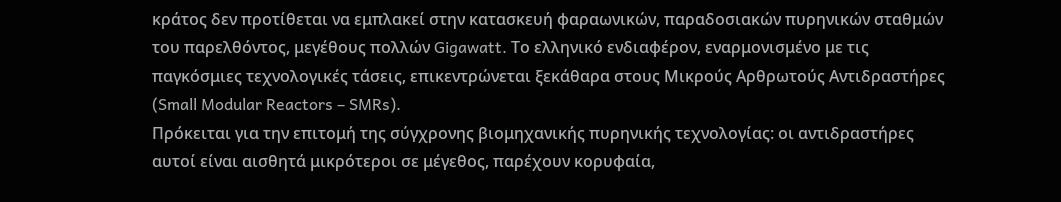κράτος δεν προτίθεται να εμπλακεί στην κατασκευή φαραωνικών, παραδοσιακών πυρηνικών σταθμών του παρελθόντος, μεγέθους πολλών Gigawatt. Το ελληνικό ενδιαφέρον, εναρμονισμένο με τις παγκόσμιες τεχνολογικές τάσεις, επικεντρώνεται ξεκάθαρα στους Μικρούς Αρθρωτούς Αντιδραστήρες (Small Modular Reactors – SMRs).
Πρόκειται για την επιτομή της σύγχρονης βιομηχανικής πυρηνικής τεχνολογίας: οι αντιδραστήρες αυτοί είναι αισθητά μικρότεροι σε μέγεθος, παρέχουν κορυφαία,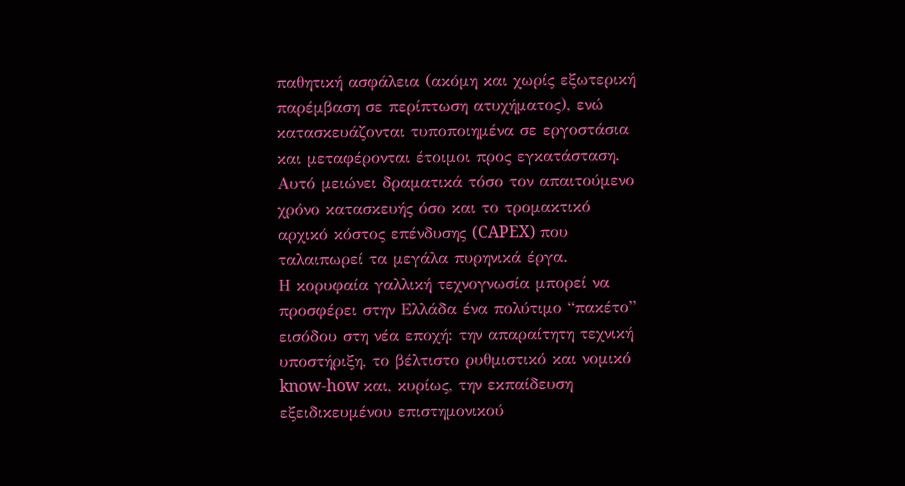παθητική ασφάλεια (ακόμη και χωρίς εξωτερική παρέμβαση σε περίπτωση ατυχήματος), ενώ κατασκευάζονται τυποποιημένα σε εργοστάσια και μεταφέρονται έτοιμοι προς εγκατάσταση. Αυτό μειώνει δραματικά τόσο τον απαιτούμενο χρόνο κατασκευής όσο και το τρομακτικό αρχικό κόστος επένδυσης (CAPEX) που ταλαιπωρεί τα μεγάλα πυρηνικά έργα.
Η κορυφαία γαλλική τεχνογνωσία μπορεί να προσφέρει στην Ελλάδα ένα πολύτιμο “πακέτο” εισόδου στη νέα εποχή: την απαραίτητη τεχνική υποστήριξη, το βέλτιστο ρυθμιστικό και νομικό know-how και, κυρίως, την εκπαίδευση εξειδικευμένου επιστημονικού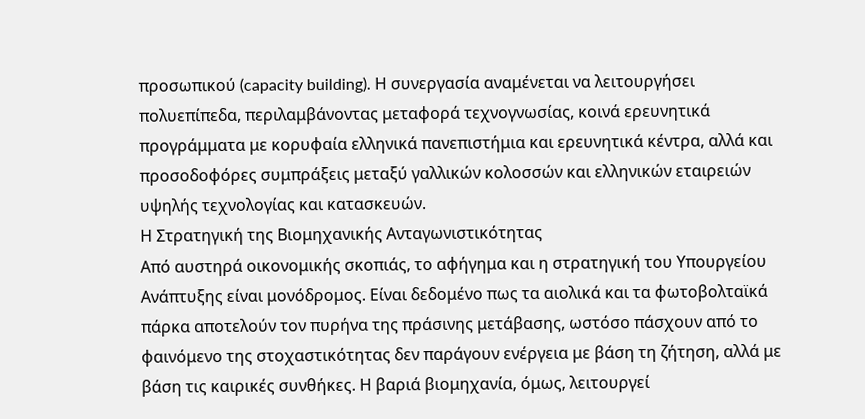προσωπικού (capacity building). Η συνεργασία αναμένεται να λειτουργήσει πολυεπίπεδα, περιλαμβάνοντας μεταφορά τεχνογνωσίας, κοινά ερευνητικά προγράμματα με κορυφαία ελληνικά πανεπιστήμια και ερευνητικά κέντρα, αλλά και προσοδοφόρες συμπράξεις μεταξύ γαλλικών κολοσσών και ελληνικών εταιρειών υψηλής τεχνολογίας και κατασκευών.
Η Στρατηγική της Βιομηχανικής Ανταγωνιστικότητας
Από αυστηρά οικονομικής σκοπιάς, το αφήγημα και η στρατηγική του Υπουργείου Ανάπτυξης είναι μονόδρομος. Είναι δεδομένο πως τα αιολικά και τα φωτοβολταϊκά πάρκα αποτελούν τον πυρήνα της πράσινης μετάβασης, ωστόσο πάσχουν από το φαινόμενο της στοχαστικότητας δεν παράγουν ενέργεια με βάση τη ζήτηση, αλλά με βάση τις καιρικές συνθήκες. Η βαριά βιομηχανία, όμως, λειτουργεί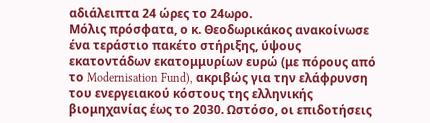αδιάλειπτα 24 ώρες το 24ωρο.
Μόλις πρόσφατα, ο κ. Θεοδωρικάκος ανακοίνωσε ένα τεράστιο πακέτο στήριξης, ύψους εκατοντάδων εκατομμυρίων ευρώ (με πόρους από το Modernisation Fund), ακριβώς για την ελάφρυνση του ενεργειακού κόστους της ελληνικής βιομηχανίας έως το 2030. Ωστόσο, οι επιδοτήσεις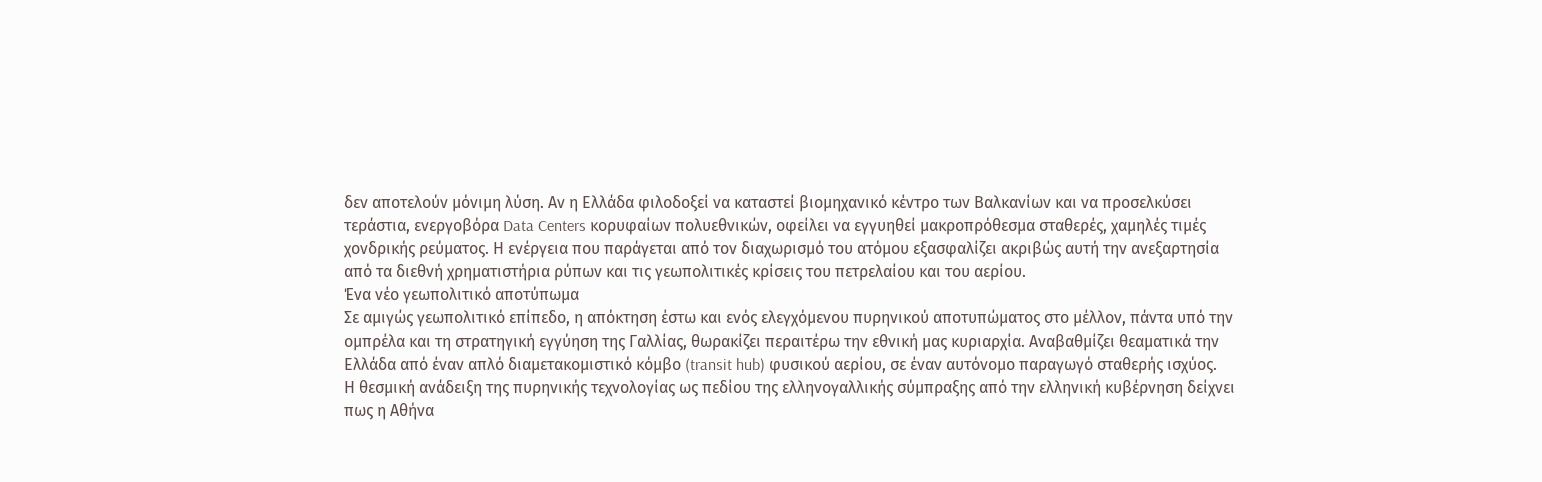δεν αποτελούν μόνιμη λύση. Αν η Ελλάδα φιλοδοξεί να καταστεί βιομηχανικό κέντρο των Βαλκανίων και να προσελκύσει τεράστια, ενεργοβόρα Data Centers κορυφαίων πολυεθνικών, οφείλει να εγγυηθεί μακροπρόθεσμα σταθερές, χαμηλές τιμές χονδρικής ρεύματος. Η ενέργεια που παράγεται από τον διαχωρισμό του ατόμου εξασφαλίζει ακριβώς αυτή την ανεξαρτησία από τα διεθνή χρηματιστήρια ρύπων και τις γεωπολιτικές κρίσεις του πετρελαίου και του αερίου.
Ένα νέο γεωπολιτικό αποτύπωμα
Σε αμιγώς γεωπολιτικό επίπεδο, η απόκτηση έστω και ενός ελεγχόμενου πυρηνικού αποτυπώματος στο μέλλον, πάντα υπό την ομπρέλα και τη στρατηγική εγγύηση της Γαλλίας, θωρακίζει περαιτέρω την εθνική μας κυριαρχία. Αναβαθμίζει θεαματικά την Ελλάδα από έναν απλό διαμετακομιστικό κόμβο (transit hub) φυσικού αερίου, σε έναν αυτόνομο παραγωγό σταθερής ισχύος.
Η θεσμική ανάδειξη της πυρηνικής τεχνολογίας ως πεδίου της ελληνογαλλικής σύμπραξης από την ελληνική κυβέρνηση δείχνει πως η Αθήνα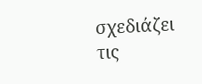σχεδιάζει τις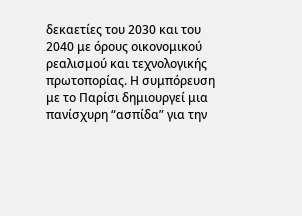δεκαετίες του 2030 και του 2040 με όρους οικονομικού ρεαλισμού και τεχνολογικής πρωτοπορίας. Η συμπόρευση με το Παρίσι δημιουργεί μια πανίσχυρη “ασπίδα” για την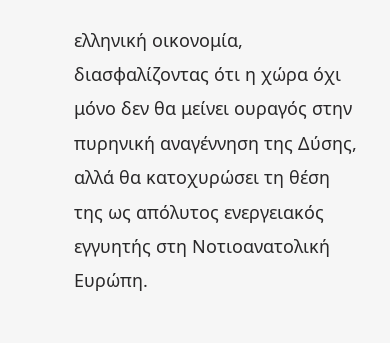ελληνική οικονομία, διασφαλίζοντας ότι η χώρα όχι μόνο δεν θα μείνει ουραγός στην πυρηνική αναγέννηση της Δύσης, αλλά θα κατοχυρώσει τη θέση της ως απόλυτος ενεργειακός εγγυητής στη Νοτιοανατολική Ευρώπη.